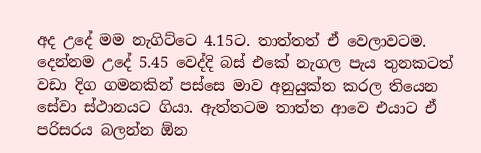අද උදේ මම නැගිට්ටෙ 4.15ට. තාත්තත් ඒ වෙලාවටම. දෙන්නම උදේ 5.45 වෙද්දි බස් එකේ නැගල පැය තුනකටත් වඩා දිග ගමනකින් පස්සෙ මාව අනුයුක්ත කරල තියෙන සේවා ස්ථානයට ගියා. ඇත්තටම තාත්ත ආවෙ එයාට ඒ පරිසරය බලන්න ඕන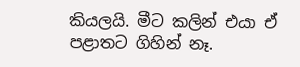කියලයි. මීට කලින් එයා ඒ පළාතට ගිහින් නෑ.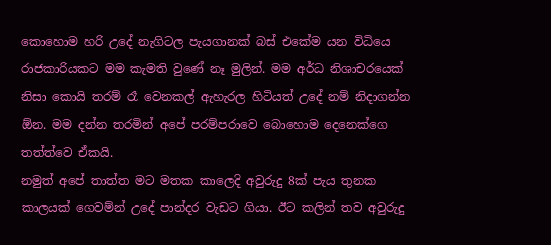කොහොම හරි උදේ නැගිටල පැයගානක් බස් එකේම යන විධියෙ රාජකාරියකට මම කැමති වුණේ නෑ මුලින්. මම අර්ධ නිශාචරයෙක් නිසා කොයි තරම් රෑ වෙනකල් ඇහැරල හිටියත් උදේ නම් නිදාගන්න ඕන. මම දන්න තරමින් අපේ පරම්පරාවෙ බොහොම දෙනෙක්ගෙ තත්ත්වෙ ඒකයි.
නමුත් අපේ තාත්ත මට මතක කාලෙදි අවුරුදු 8ක් පැය තුනක කාලයක් ගෙවම්න් උදේ පාන්දර වැඩට ගියා. ඊට කලින් තව අවුරුදු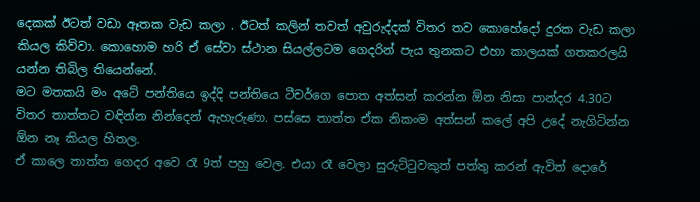දෙකක් ඊටත් වඩා ඈතක වැඩ කලා . ඊටත් කලින් තවත් අවුරුද්දක් විතර තව කොහේදෝ දුරක වැඩ කලා කියල කිව්වා. කොහොම හරි ඒ සේවා ස්ථාන සියල්ලටම ගෙදරින් පැය තුනකට එහා කාලයක් ගතකරලයි යන්න තිබිල තියෙන්නේ.
මට මතකයි මං අටේ පන්තියෙ ඉද්දි පන්තියෙ ටීචර්ගෙ පොත අත්සන් කරන්න ඕන නිසා පාන්දර 4.30ට විතර තාත්තට වඳින්න නින්දෙන් ඇහැරුණා. පස්සෙ තාත්ත ඒක නිකංම අත්සන් කලේ අපි උදේ නැගිටින්න ඕන නෑ කියල හිතල.
ඒ කාලෙ තාත්ත ගෙදර අවෙ රෑ 9ත් පහු වෙල. එයා රෑ වෙලා සුරුට්ටුවකුත් පත්තු කරන් ඇවිත් දොරේ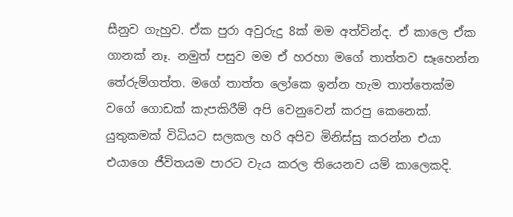සීනුව ගැහුව. ඒක පුරා අවුරුදු 8ක් මම අත්වින්ද. ඒ කාලෙ ඒක ගානක් නෑ. නමුත් පසුව මම ඒ හරහා මගේ තාත්තව සෑහෙන්න තේරුම්ගත්ත. මගේ තාත්ත ලෝකෙ ඉන්න හැම තාත්තෙක්ම වගේ ගොඩක් කැපකිරීම් අපි වෙනුවෙන් කරපු කෙනෙක්. යුතුකමක් විධියට සලකල හරි අපිව මිනිස්සු කරන්න එයා එයාගෙ ජීවිතයම පාරට වැය කරල තියෙනව යම් කාලෙකදි.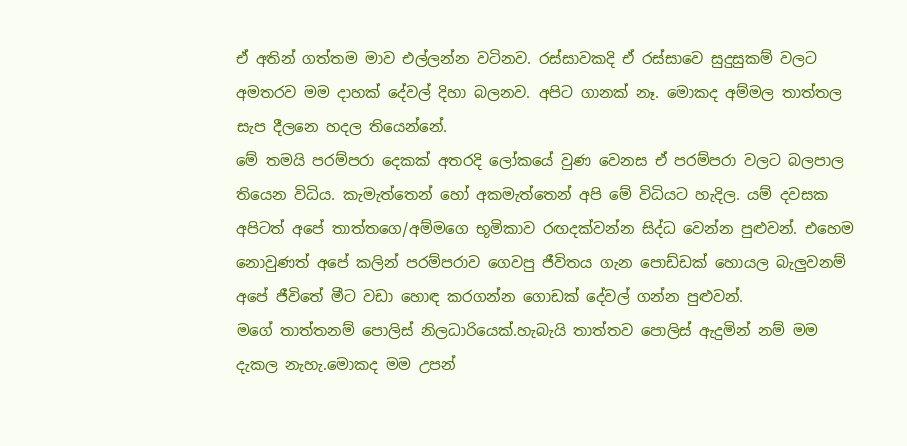ඒ අතින් ගත්තම මාව එල්ලන්න වටිනව. රස්සාවකදි ඒ රස්සාවෙ සුදුසුකම් වලට අමතරව මම දාහක් දේවල් දිහා බලනව. අපිට ගානක් නෑ. මොකද අම්මල තාත්තල සැප දීලනෙ හදල තියෙන්නේ.
මේ තමයි පරම්පරා දෙකක් අතරදි ලෝකයේ වුණ වෙනස ඒ පරම්පරා වලට බලපාල තියෙන විධිය. කැමැත්තෙන් හෝ අකමැත්තෙන් අපි මේ විධියට හැදිල. යම් දවසක අපිටත් අපේ තාත්තගෙ/අම්මගෙ භූමිකාව රඟදක්වන්න සිද්ධ වෙන්න පුළුවන්. එහෙම නොවුණත් අපේ කලින් පරම්පරාව ගෙවපු ජීවිතය ගැන පොඩ්ඩක් හොයල බැලුවනම් අපේ ජීවිතේ මීට වඩා හොඳ කරගන්න ගොඩක් දේවල් ගන්න පුළුවන්.
මගේ තාත්තනම් පොලිස් නිලධාරියෙක්.හැබැයි තාත්තව පොලිස් ඇදුමින් නම් මම දැකල නැහැ.මොකද මම උපන්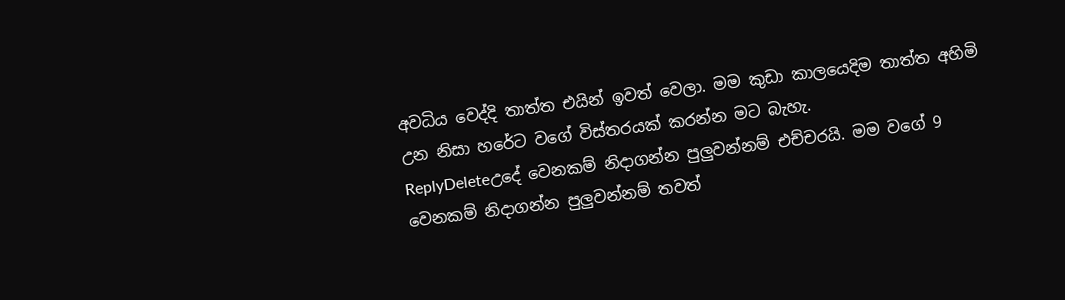අවධිය වෙද්දි තාත්ත එයින් ඉවත් වෙලා. මම කුඩා කාලයෙදිම තාත්ත අහිමි උන නිසා හරේට වගේ විස්තරයක් කරන්න මට බැහැ.
ReplyDeleteඋදේ වෙනකම් නිදාගන්න පුලුවන්නම් එච්චරයි. මම වගේ 9 වෙනකම් නිදාගන්න පුලුවන්නම් තවත්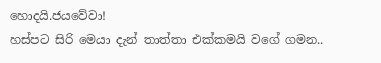හොදයි.ජයවේවා!
හස්පට සිරි මෙයා දැන් තාත්තා එක්කමයි වගේ ගමන..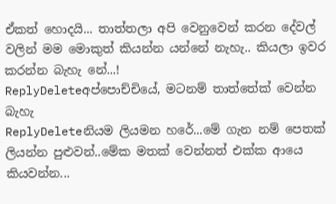ඒකත් හොදයි... තාත්තලා අපි වෙනුවෙන් කරන දේවල් වලින් මම මොකුත් කියන්න යන්නේ නැහැ.. කියලා ඉවර කරන්න බැහැ නේ...!
ReplyDeleteඅප්පොච්චියේ, මටනම් තාත්තේක් වෙන්න බැහැ
ReplyDeleteනියම ලියමන හරේ...මේ ගැන නම් පෙතක් ලියන්න පුළුවන්..මේක මතක් වෙන්නත් එක්ක ආයෙ කියවන්න...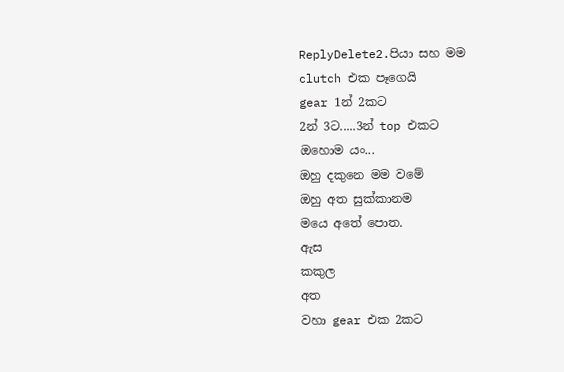ReplyDelete2.පියා සහ මම
clutch එක පෑගෙයි
gear 1න් 2කට
2න් 3ට.....3න් top එකට
ඔහොම යං...
ඔහු දකුනෙ මම වමේ
ඔහු අත සුක්කානම
මයෙ අතේ පොත.
ඇස
කකුල
අත
වහා gear එක 2කට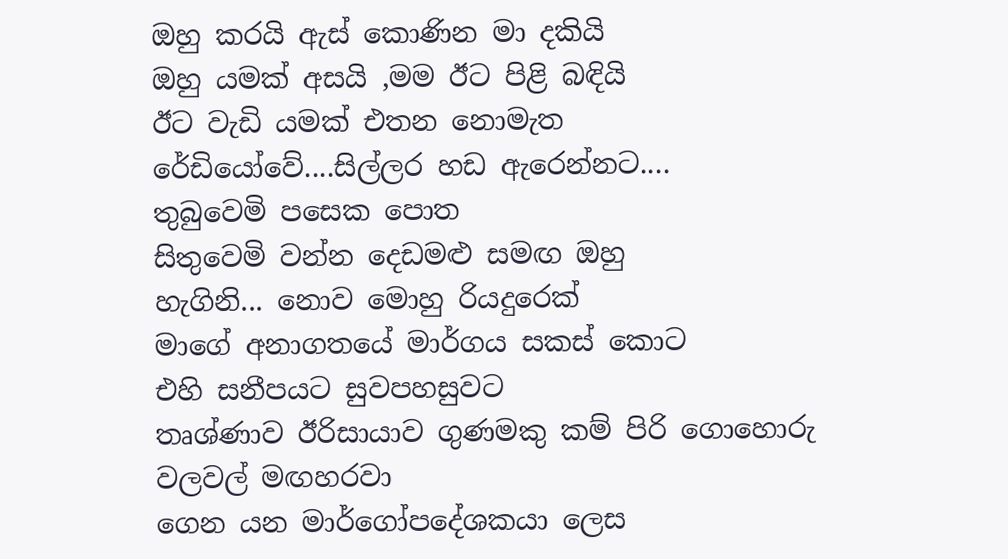ඔහු කරයි ඇස් කොණින මා දකියි
ඔහු යමක් අසයි ,මම ඊට පිළි බඳියි
ඊට වැඩි යමක් එතන නොමැත
රේඩියෝවේ....සිල්ලර හඩ ඇරෙන්නට....
තුබුවෙමි පසෙක පොත
සිතුවෙමි වන්න දෙඩමළු සමඟ ඔහු
හැගිනි... නොව මොහු රියදුරෙක්
මාගේ අනාගතයේ මාර්ගය සකස් කොට
එහි සනීපයට සුවපහසුවට
තෘශ්ණාව ඊරිසායාව ගුණමකු කම් පිරි ගොහොරු වලවල් මඟහරවා
ගෙන යන මාර්ගෝපදේශකයා ලෙස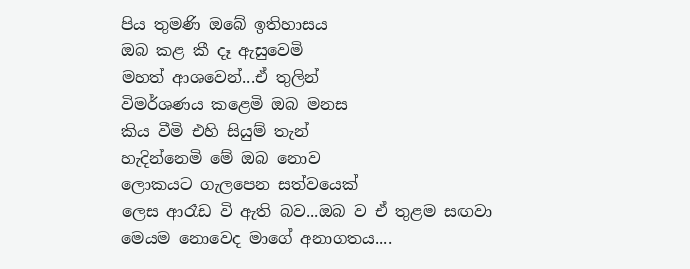පිය තුමණි ඔබේ ඉතිහාසය
ඔබ කළ කී දෑ ඇසුවෙමි
මහත් ආශවෙන්...ඒ තුලින්
විමර්ශණය කළෙමි ඔබ මනස
කිය වීමි එහි සියුම් තැන්
හැදින්නෙමි මේ ඔබ නොව
ලොකයට ගැලපෙන සත්වයෙක්
ලෙස ආරෑඩ වි ඇති බව...ඔබ ව ඒ තුළම සඟවා
මෙයම නොවෙද මාගේ අනාගතය....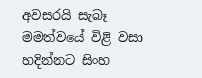අවසරයි සැබෑ මමත්වයේ විළි වසා
හදින්නට සිංහ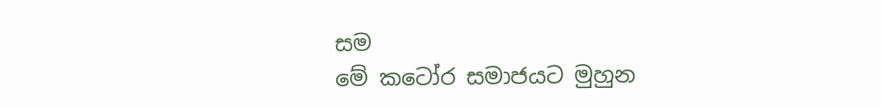සම
මේ කටෝර සමාජයට මුහුන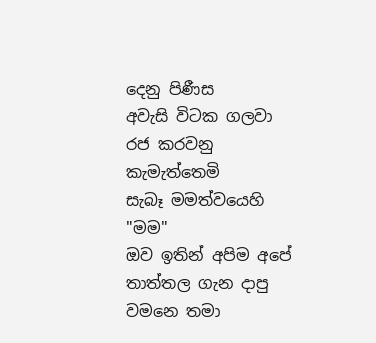දෙනු පිණීස
අවැසි විටක ගලවා රජ කරවනු කැමැත්තෙමි
සැබෑ මමත්වයෙහි "මම"
ඔව ඉතින් අපිම අපේ තාත්තල ගැන දාපු වමනෙ තමා